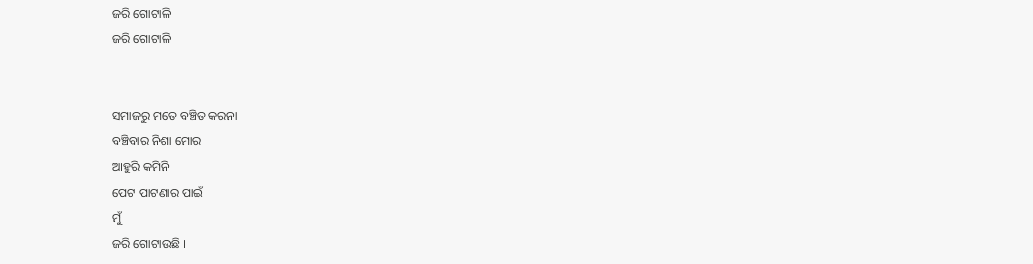ଜରି ଗୋଟାଳି
ଜରି ଗୋଟାଳି


ସମାଜରୁ ମତେ ବଞ୍ଚିତ କରନା
ବଞ୍ଚିବାର ନିଶା ମୋର
ଆହୁରି କମିନି
ପେଟ ପାଟଣାର ପାଇଁ
ମୁଁ
ଜରି ଗୋଟାଉଛି ।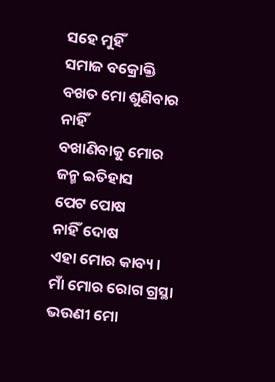ସହେ ମୁହିଁ
ସମାଜ ବକ୍ରୋକ୍ତି
ବଖତ ମୋ ଶୁଣିବାର ନାହିଁ
ବଖାଣିବାକୁ ମୋର
ଜନ୍ମ ଇତିହାସ
ପେଟ ପୋଷ
ନାହିଁ ଦୋଷ
ଏହା ମୋର କାବ୍ୟ ।
ମାଁ ମୋର ରୋଗ ଗ୍ରସ୍ଥା
ଭଉଣୀ ମୋ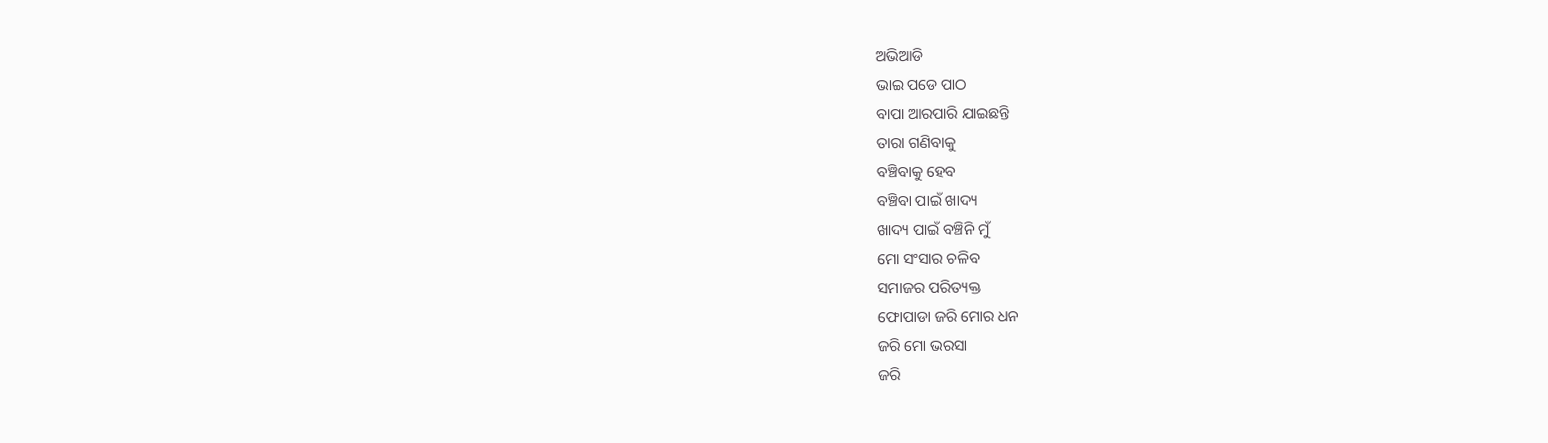ଅଭିଆଡି
ଭାଇ ପଡେ ପାଠ
ବାପା ଆରପାରି ଯାଇଛନ୍ତି
ତାରା ଗଣିବାକୁ
ବଞ୍ଚିବାକୁ ହେବ
ବଞ୍ଚିବା ପାଇଁ ଖାଦ୍ୟ
ଖାଦ୍ୟ ପାଇଁ ବଞ୍ଚିନି ମୁଁ
ମୋ ସଂସାର ଚଳିବ
ସମାଜର ପରିତ୍ୟକ୍ତ
ଫୋପାଡା ଜରି ମୋର ଧନ
ଜରି ମୋ ଭରସା
ଜରି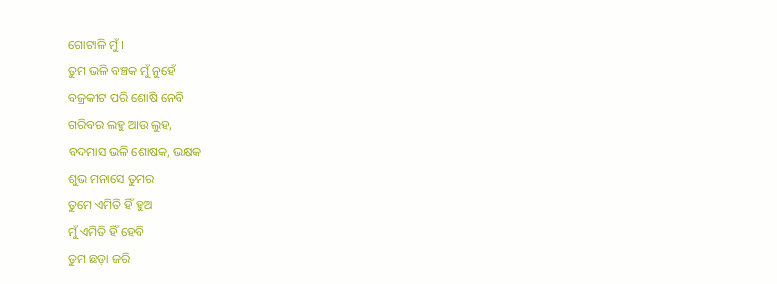ଗୋଟାଳି ମୁଁ ।
ତୁମ ଭଳି ବଞ୍ଚକ ମୁଁ ନୁହେଁ
ବଜ୍ରକୀଟ ପରି ଶୋଷି ନେବି
ଗରିବର ଲହୁ ଆଉ ଲୁହ,
ବଦମାସ ଭଳି ଶୋଷକ, ଭକ୍ଷକ
ଶୁଭ ମନାସେ ତୁମର
ତୁମେ ଏମିତି ହିଁ ହୁଅ
ମୁଁ ଏମିତି ହିଁ ହେବି
ତୁମ ଛଡ଼ା ଜରି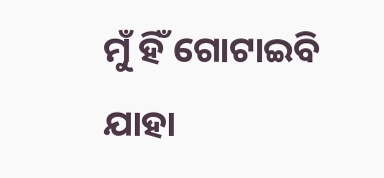ମୁଁ ହିଁ ଗୋଟାଇବି
ଯାହା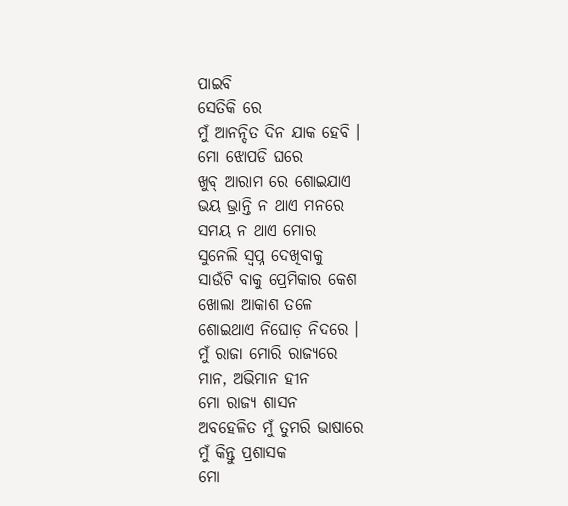ପାଇବି
ସେତିକି ରେ
ମୁଁ ଆନନ୍ଦିତ ଦିନ ଯାକ ହେବି ।
ମୋ ଝୋପଡି ଘରେ
ଖୁବ୍ ଆରାମ ରେ ଶୋଇଯାଏ
ଭୟ ଭ୍ରାନ୍ତି ନ ଥାଏ ମନରେ
ସମୟ ନ ଥାଏ ମୋର
ସୁନେଲି ସ୍ବପ୍ନ ଦେଖିବାକୁ
ସାଉଁଟି ବାକୁ ପ୍ରେମିକାର କେଶ
ଖୋଲା ଆକାଶ ତଳେ
ଶୋଇଥାଏ ନିଘୋଡ଼ ନିଦରେ ।
ମୁଁ ରାଜା ମୋରି ରାଜ୍ୟରେ
ମାନ, ଅଭିମାନ ହୀନ
ମୋ ରାଜ୍ୟ ଶାସନ
ଅବହେଳିତ ମୁଁ ତୁମରି ଭାଷାରେ
ମୁଁ କିନ୍ତୁ ପ୍ରଶାସକ
ମୋ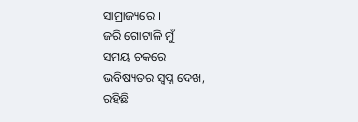ସାମ୍ରାଜ୍ୟରେ ।
ଜରି ଗୋଟାଳି ମୁଁ
ସମୟ ଚକରେ
ଭବିଷ୍ୟତର ସ୍ବପ୍ନ ଦେଖ,
ରହିଛି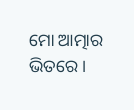ମୋ ଆତ୍ମାର ଭିତରେ ।